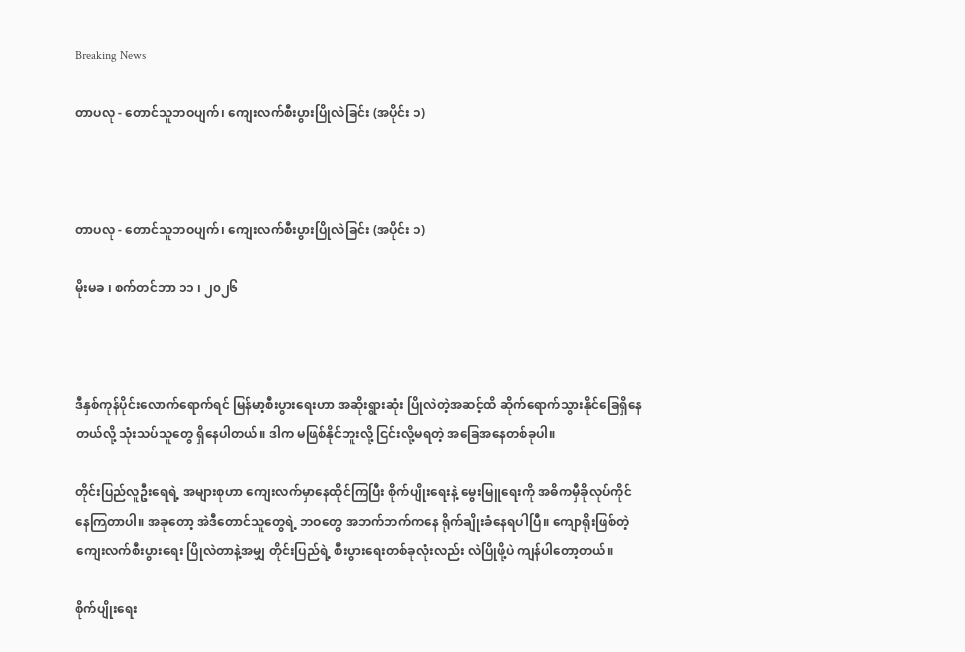Breaking News

တာပလု - တောင်သူဘဝပျက်၊ ကျေးလက်စီးပွားပြိုလဲခြင်း (အပိုင်း ၁)



တာပလု - တောင်သူဘဝပျက်၊ ကျေးလက်စီးပွားပြိုလဲခြင်း (အပိုင်း ၁)

မိုးမခ ၊ စက်တင်ဘာ ၁၁ ၊ ၂၀၂၆



ဒီနှစ်ကုန်ပိုင်းလောက်ရောက်ရင် မြန်မာ့စီးပွားရေးဟာ အဆိုးရွားဆုံး ပြိုလဲတဲ့အဆင့်ထိ ဆိုက်ရောက်သွားနိုင်ခြေရှိနေတယ်လို့ သုံးသပ်သူတွေ ရှိနေပါတယ်။ ဒါက မဖြစ်နိုင်ဘူးလို့ ငြင်းလို့မရတဲ့ အခြေအနေတစ်ခုပါ။

တိုင်းပြည်လူဦးရေရဲ့ အများစုဟာ ကျေးလက်မှာနေထိုင်ကြပြီး စိုက်ပျိုးရေးနဲ့ မွေးမြူရေးကို အဓိကမှီခိုလုပ်ကိုင်နေကြတာပါ။ အခုတော့ အဲဒီတောင်သူတွေရဲ့ ဘဝတွေ အဘက်ဘက်ကနေ ရိုက်ချိုးခံနေရပါပြီ။ ကျောရိုးဖြစ်တဲ့ ကျေးလက်စီးပွားရေး ပြိုလဲတာနဲ့အမျှ တိုင်းပြည်ရဲ့ စီးပွားရေးတစ်ခုလုံးလည်း လဲပြိုဖို့ပဲ ကျန်ပါတော့တယ်။

စိုက်ပျိုးရေး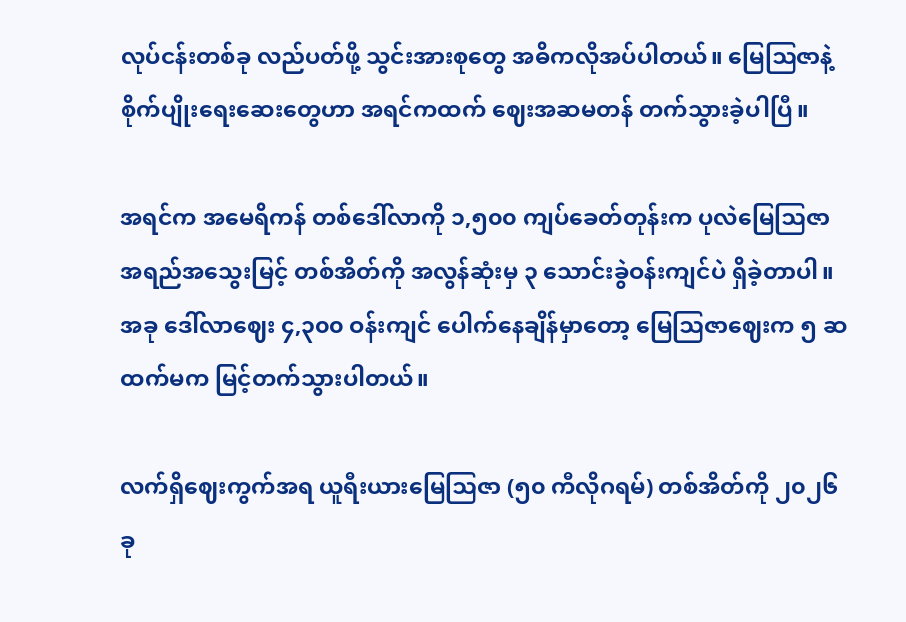လုပ်ငန်းတစ်ခု လည်ပတ်ဖို့ သွင်းအားစုတွေ အဓိကလိုအပ်ပါတယ်။ မြေဩဇာနဲ့ စိုက်ပျိုးရေးဆေးတွေဟာ အရင်ကထက် ဈေးအဆမတန် တက်သွားခဲ့ပါပြီ။

အရင်က အမေရိကန် တစ်ဒေါ်လာကို ၁,၅၀၀ ကျပ်ခေတ်တုန်းက ပုလဲမြေဩဇာ အရည်အသွေးမြင့် တစ်အိတ်ကို အလွန်ဆုံးမှ ၃ သောင်းခွဲဝန်းကျင်ပဲ ရှိခဲ့တာပါ။ အခု ဒေါ်လာဈေး ၄,၃၀၀ ဝန်းကျင် ပေါက်နေချိန်မှာတော့ မြေဩဇာဈေးက ၅ ဆထက်မက မြင့်တက်သွားပါတယ်။

လက်ရှိဈေးကွက်အရ ယူရီးယားမြေဩဇာ (၅၀ ကီလိုဂရမ်) တစ်အိတ်ကို ၂၀၂၆ ခု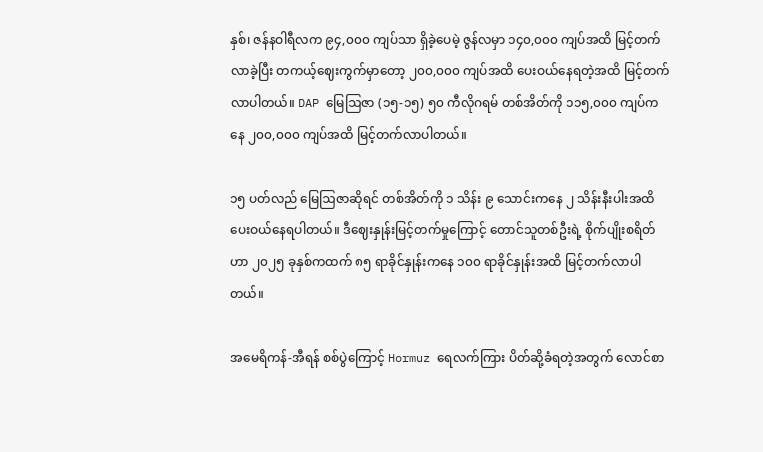နှစ်၊ ဇန်နဝါရီလက ၉၄,၀၀၀ ကျပ်သာ ရှိခဲ့ပေမဲ့ ဇွန်လမှာ ၁၄၀,၀၀၀ ကျပ်အထိ မြင့်တက်လာခဲ့ပြီး တကယ့်ဈေးကွက်မှာတော့ ၂၀၀,၀၀၀ ကျပ်အထိ ပေးဝယ်နေရတဲ့အထိ မြင့်တက်လာပါတယ်။ DAP မြေဩဇာ (၁၅-၁၅) ၅၀ ကီလိုဂရမ် တစ်အိတ်ကို ၁၁၅,၀၀၀ ကျပ်ကနေ ၂၀၀,၀၀၀ ကျပ်အထိ မြင့်တက်လာပါတယ်။

၁၅ ပတ်လည် မြေဩဇာဆိုရင် တစ်အိတ်ကို ၁ သိန်း ၉ သောင်းကနေ ၂ သိန်းနီးပါးအထိ ပေးဝယ်နေရပါတယ်။ ဒီဈေးနှုန်းမြင့်တက်မှုကြောင့် တောင်သူတစ်ဦးရဲ့ စိုက်ပျိုးစရိတ်ဟာ ၂၀၂၅ ခုနှစ်ကထက် ၈၅ ရာခိုင်နှုန်းကနေ ၁၀၀ ရာခိုင်နှုန်းအထိ မြင့်တက်လာပါတယ်။

အမေရိကန်-အီရန် စစ်ပွဲကြောင့် Hormuz ရေလက်ကြား ပိတ်ဆို့ခံရတဲ့အတွက် လောင်စာ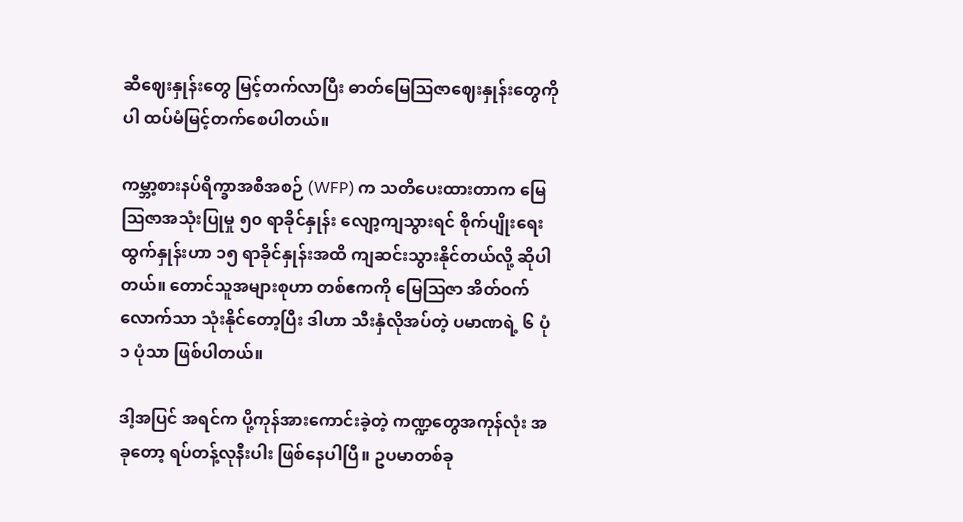ဆီဈေးနှုန်းတွေ မြင့်တက်လာပြီး ဓာတ်မြေဩဇာဈေးနှုန်းတွေကိုပါ ထပ်မံမြင့်တက်စေပါတယ်။

ကမ္ဘာ့စားနပ်ရိက္ခာအစီအစဉ် (WFP) က သတိပေးထားတာက မြေဩဇာအသုံးပြုမှု ၅၀ ရာခိုင်နှုန်း လျော့ကျသွားရင် စိုက်ပျိုးရေးထွက်နှုန်းဟာ ၁၅ ရာခိုင်နှုန်းအထိ ကျဆင်းသွားနိုင်တယ်လို့ ဆိုပါတယ်။ တောင်သူအများစုဟာ တစ်ဧကကို မြေဩဇာ အိတ်ဝက်လောက်သာ သုံးနိုင်တော့ပြီး ဒါဟာ သီးနှံလိုအပ်တဲ့ ပမာဏရဲ့ ၆ ပုံ ၁ ပုံသာ ဖြစ်ပါတယ်။

ဒါ့အပြင် အရင်က ပို့ကုန်အားကောင်းခဲ့တဲ့ ကဏ္ဍတွေအကုန်လုံး အခုတော့ ရပ်တန့်လုနီးပါး ဖြစ်နေပါပြီ။ ဥပမာတစ်ခု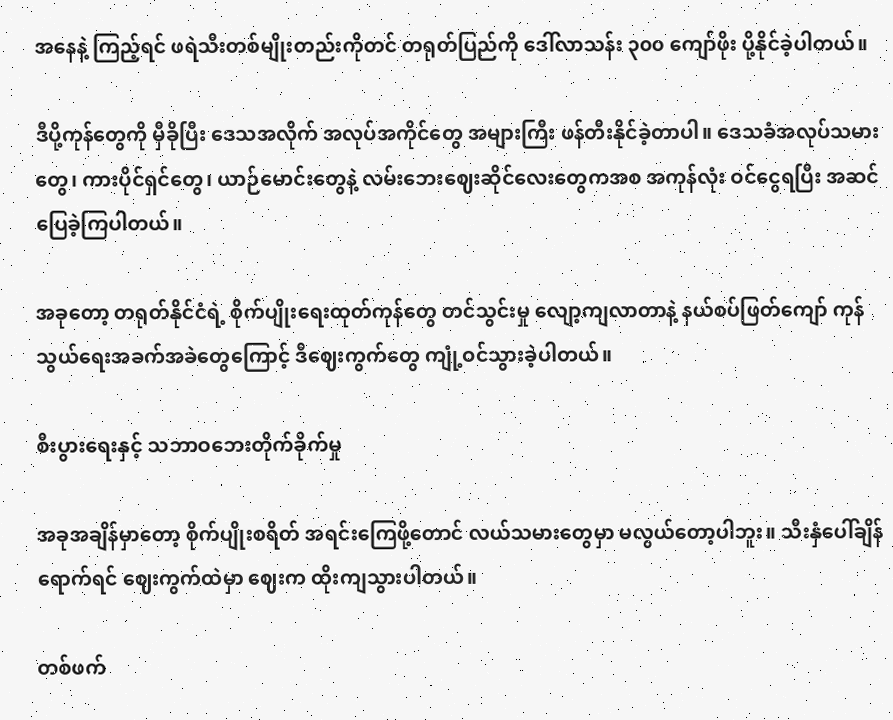အနေနဲ့ ကြည့်ရင် ဖရဲသီးတစ်မျိုးတည်းကိုတင် တရုတ်ပြည်ကို ဒေါ်လာသန်း ၃၀၀ ကျော်ဖိုး ပို့နိုင်ခဲ့ပါတယ်။

ဒီပို့ကုန်တွေကို မှီခိုပြီး ဒေသအလိုက် အလုပ်အကိုင်တွေ အများကြီး ဖန်တီးနိုင်ခဲ့တာပါ။ ဒေသခံအလုပ်သမားတွေ၊ ကားပိုင်ရှင်တွေ၊ ယာဉ်မောင်းတွေနဲ့ လမ်းဘေးဈေးဆိုင်လေးတွေကအစ အကုန်လုံး ဝင်ငွေရပြီး အဆင်ပြေခဲ့ကြပါတယ်။

အခုတော့ တရုတ်နိုင်ငံရဲ့ စိုက်ပျိုးရေးထုတ်ကုန်တွေ တင်သွင်းမှု လျော့ကျလာတာနဲ့ နယ်စပ်ဖြတ်ကျော် ကုန်သွယ်ရေးအခက်အခဲတွေကြောင့် ဒီဈေးကွက်တွေ ကျုံ့ဝင်သွားခဲ့ပါတယ်။

စီးပွားရေးနှင့် သဘာဝဘေးတိုက်ခိုက်မှု

အခုအချိန်မှာတော့ စိုက်ပျိုးစရိတ် အရင်းကြေဖို့တောင် လယ်သမားတွေမှာ မလွယ်တော့ပါဘူး။ သီးနှံပေါ်ချိန်ရောက်ရင် ဈေးကွက်ထဲမှာ ဈေးက ထိုးကျသွားပါတယ်။

တစ်ဖက်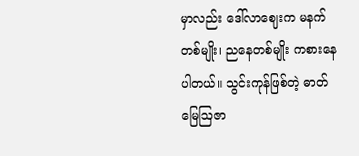မှာလည်း ဒေါ်လာဈေးက မနက်တစ်မျိုး၊ ညနေတစ်မျိုး ကစားနေပါတယ်။ သွင်းကုန်ဖြစ်တဲ့ ဓာတ်မြေဩဇာ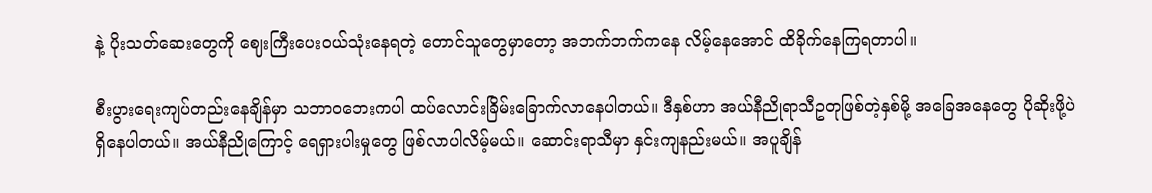နဲ့ ပိုးသတ်ဆေးတွေကို ဈေးကြီးပေးဝယ်သုံးနေရတဲ့ တောင်သူတွေမှာတော့ အဘက်ဘက်ကနေ လိမ့်နေအောင် ထိခိုက်နေကြရတာပါ။

စီးပွားရေးကျပ်တည်းနေချိန်မှာ သဘာဝဘေးကပါ ထပ်လောင်းခြိမ်းခြောက်လာနေပါတယ်။ ဒီနှစ်ဟာ အယ်နီညိုရာသီဥတုဖြစ်တဲ့နှစ်မို့ အခြေအနေတွေ ပိုဆိုးဖို့ပဲ ရှိနေပါတယ်။ အယ်နီညိုကြောင့် ရေရှားပါးမှုတွေ ဖြစ်လာပါလိမ့်မယ်။ ဆောင်းရာသီမှာ နှင်းကျနည်းမယ်။ အပူချိန်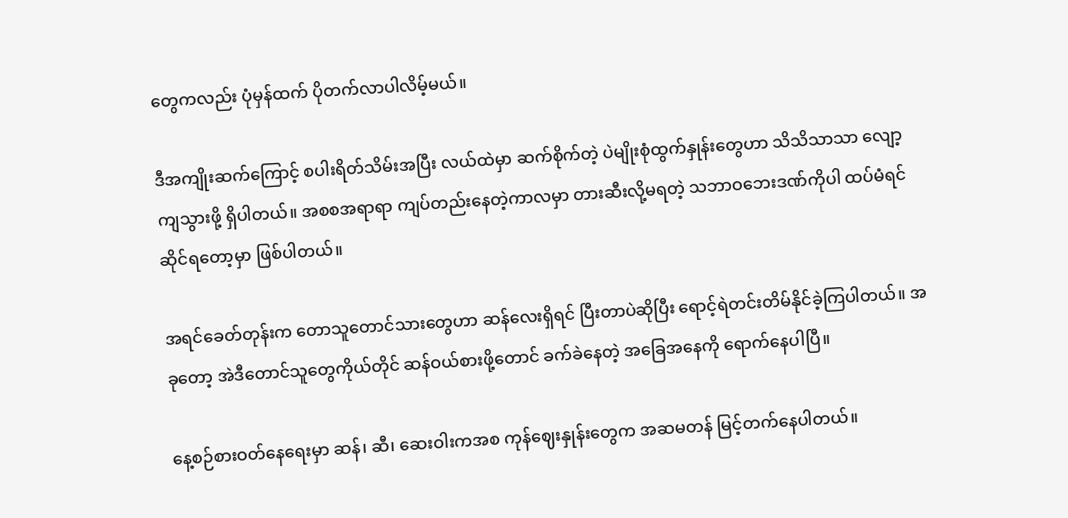တွေကလည်း ပုံမှန်ထက် ပိုတက်လာပါလိမ့်မယ်။

ဒီအကျိုးဆက်ကြောင့် စပါးရိတ်သိမ်းအပြီး လယ်ထဲမှာ ဆက်စိုက်တဲ့ ပဲမျိုးစုံထွက်နှုန်းတွေဟာ သိသိသာသာ လျော့ကျသွားဖို့ ရှိပါတယ်။ အစစအရာရာ ကျပ်တည်းနေတဲ့ကာလမှာ တားဆီးလို့မရတဲ့ သဘာဝဘေးဒဏ်ကိုပါ ထပ်မံရင်ဆိုင်ရတော့မှာ ဖြစ်ပါတယ်။

အရင်ခေတ်တုန်းက တောသူတောင်သားတွေဟာ ဆန်လေးရှိရင် ပြီးတာပဲဆိုပြီး ရောင့်ရဲတင်းတိမ်နိုင်ခဲ့ကြပါတယ်။ အခုတော့ အဲဒီတောင်သူတွေကိုယ်တိုင် ဆန်ဝယ်စားဖို့တောင် ခက်ခဲနေတဲ့ အခြေအနေကို ရောက်နေပါပြီ။

နေ့စဉ်စားဝတ်နေရေးမှာ ဆန်၊ ဆီ၊ ဆေးဝါးကအစ ကုန်ဈေးနှုန်းတွေက အဆမတန် မြင့်တက်နေပါတယ်။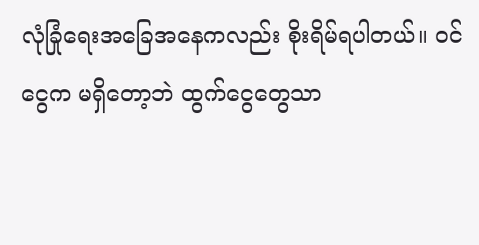လုံခြုံရေးအခြေအနေကလည်း စိုးရိမ်ရပါတယ်။ ဝင်ငွေက မရှိတော့ဘဲ ထွက်ငွေတွေသာ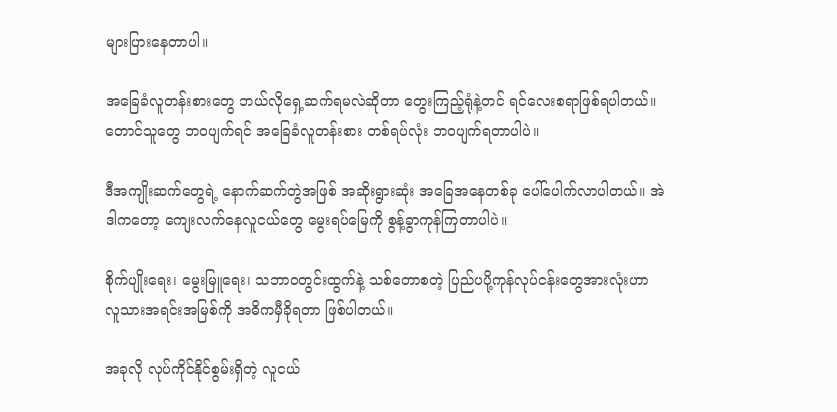များပြားနေတာပါ။

အခြေခံလူတန်းစားတွေ ဘယ်လိုရှေ့ဆက်ရမလဲဆိုတာ တွေးကြည့်ရုံနဲ့တင် ရင်လေးစရာဖြစ်ရပါတယ်။ တောင်သူတွေ ဘဝပျက်ရင် အခြေခံလူတန်းစား တစ်ရပ်လုံး ဘဝပျက်ရတာပါပဲ။

ဒီအကျိုးဆက်တွေရဲ့ နောက်ဆက်တွဲအဖြစ် အဆိုးရွားဆုံး အခြေအနေတစ်ခု ပေါ်ပေါက်လာပါတယ်။ အဲဒါကတော့ ကျေးလက်နေလူငယ်တွေ မွေးရပ်မြေကို စွန့်ခွာကုန်ကြတာပါပဲ။

စိုက်ပျိုးရေး၊ မွေးမြူရေး၊ သဘာဝတွင်းထွက်နဲ့ သစ်တောစတဲ့ ပြည်ပပို့ကုန်လုပ်ငန်းတွေအားလုံးဟာ လူသားအရင်းအမြစ်ကို အဓိကမှီခိုရတာ ဖြစ်ပါတယ်။

အခုလို လုပ်ကိုင်နိုင်စွမ်းရှိတဲ့ လူငယ်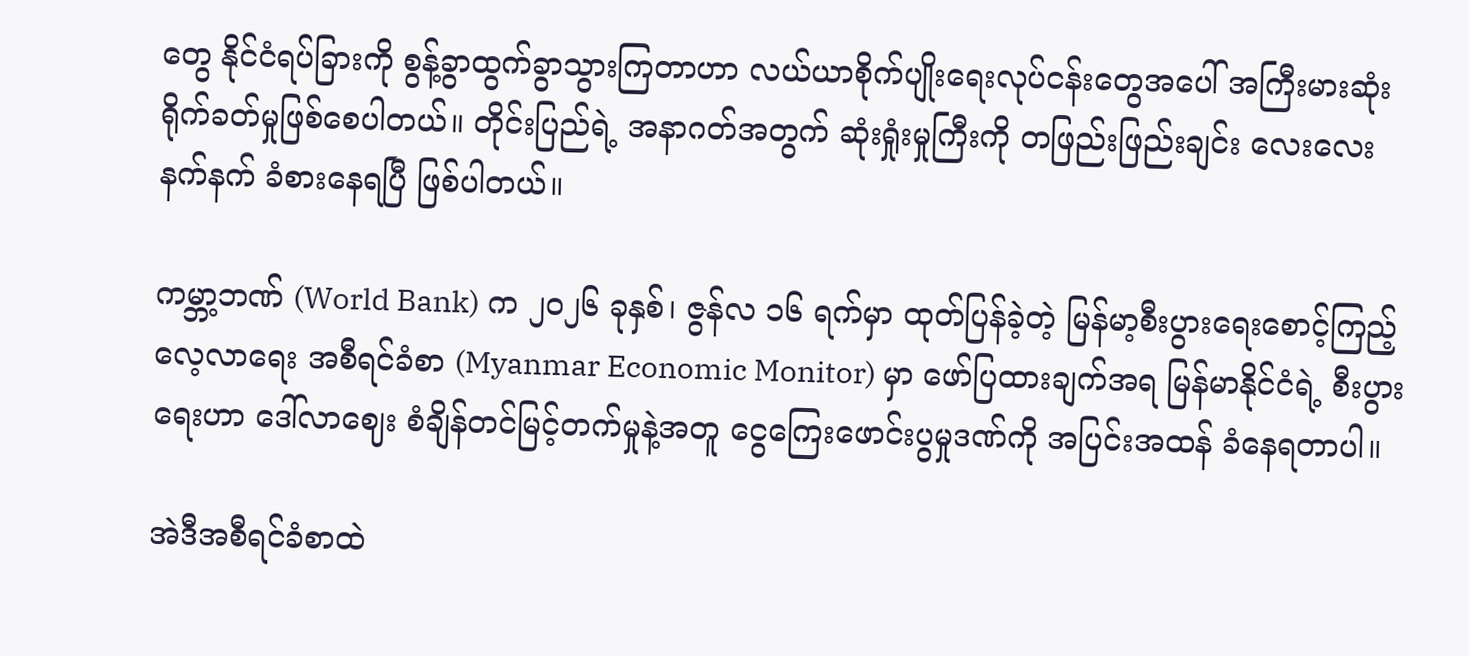တွေ နိုင်ငံရပ်ခြားကို စွန့်ခွာထွက်ခွာသွားကြတာဟာ လယ်ယာစိုက်ပျိုးရေးလုပ်ငန်းတွေအပေါ် အကြီးမားဆုံး ရိုက်ခတ်မှုဖြစ်စေပါတယ်။ တိုင်းပြည်ရဲ့ အနာဂတ်အတွက် ဆုံးရှုံးမှုကြီးကို တဖြည်းဖြည်းချင်း လေးလေးနက်နက် ခံစားနေရပြီ ဖြစ်ပါတယ်။

ကမ္ဘာ့ဘဏ် (World Bank) က ၂၀၂၆ ခုနှစ်၊ ဇွန်လ ၁၆ ရက်မှာ ထုတ်ပြန်ခဲ့တဲ့ မြန်မာ့စီးပွားရေးစောင့်ကြည့်လေ့လာရေး အစီရင်ခံစာ (Myanmar Economic Monitor) မှာ ဖော်ပြထားချက်အရ မြန်မာနိုင်ငံရဲ့ စီးပွားရေးဟာ ဒေါ်လာဈေး စံချိန်တင်မြင့်တက်မှုနဲ့အတူ ငွေကြေးဖောင်းပွမှုဒဏ်ကို အပြင်းအထန် ခံနေရတာပါ။

အဲဒီအစီရင်ခံစာထဲ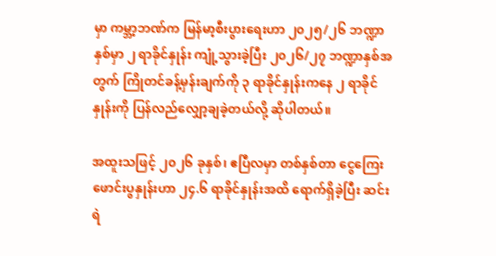မှာ ကမ္ဘာ့ဘဏ်က မြန်မာ့စီးပွားရေးဟာ ၂၀၂၅/၂၆ ဘဏ္ဍာနှစ်မှာ ၂ ရာခိုင်နှုန်း ကျုံ့သွားခဲ့ပြီး ၂၀၂၆/၂၇ ဘဏ္ဍာနှစ်အတွက် ကြိုတင်ခန့်မှန်းချက်ကို ၃ ရာခိုင်နှုန်းကနေ ၂ ရာခိုင်နှုန်းကို ပြန်လည်လျှော့ချခဲ့တယ်လို့ ဆိုပါတယ်။

အထူးသဖြင့် ၂၀၂၆ ခုနှစ်၊ ဧပြီလမှာ တစ်နှစ်တာ ငွေကြေးဖောင်းပွနှုန်းဟာ ၂၄.၆ ရာခိုင်နှုန်းအထိ ရောက်ရှိခဲ့ပြီး ဆင်းရဲ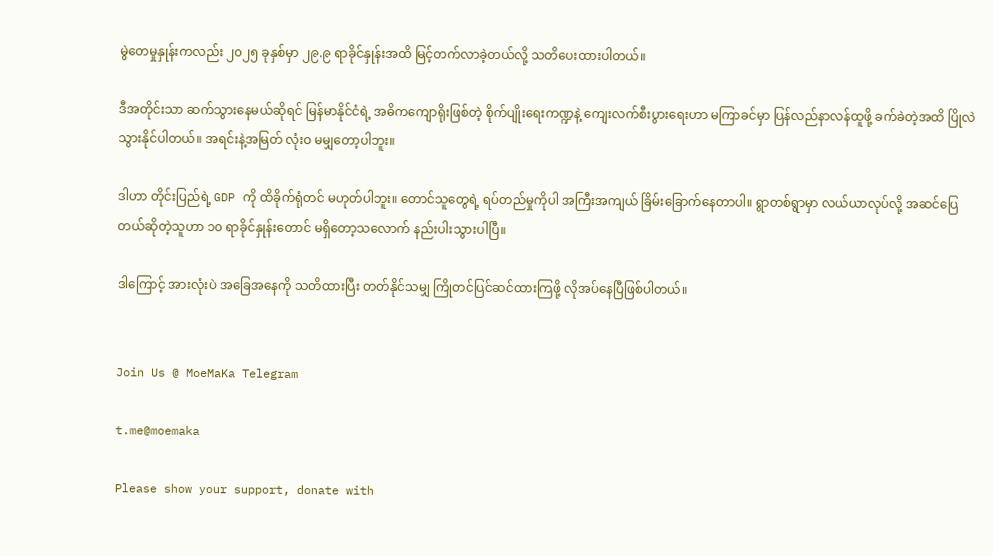မွဲတေမှုနှုန်းကလည်း ၂၀၂၅ ခုနှစ်မှာ ၂၉.၉ ရာခိုင်နှုန်းအထိ မြင့်တက်လာခဲ့တယ်လို့ သတိပေးထားပါတယ်။

ဒီအတိုင်းသာ ဆက်သွားနေမယ်ဆိုရင် မြန်မာနိုင်ငံရဲ့ အဓိကကျောရိုးဖြစ်တဲ့ စိုက်ပျိုးရေးကဏ္ဍနဲ့ ကျေးလက်စီးပွားရေးဟာ မကြာခင်မှာ ပြန်လည်နာလန်ထူဖို့ ခက်ခဲတဲ့အထိ ပြိုလဲသွားနိုင်ပါတယ်။ အရင်းနဲ့အမြတ် လုံးဝ မမျှတော့ပါဘူး။

ဒါဟာ တိုင်းပြည်ရဲ့ GDP ကို ထိခိုက်ရုံတင် မဟုတ်ပါဘူး။ တောင်သူတွေရဲ့ ရပ်တည်မှုကိုပါ အကြီးအကျယ် ခြိမ်းခြောက်နေတာပါ။ ရွာတစ်ရွာမှာ လယ်ယာလုပ်လို့ အဆင်ပြေတယ်ဆိုတဲ့သူဟာ ၁၀ ရာခိုင်နှုန်းတောင် မရှိတော့သလောက် နည်းပါးသွားပါပြီ။

ဒါကြောင့် အားလုံးပဲ အခြေအနေကို သတိထားပြီး တတ်နိုင်သမျှ ကြိုတင်ပြင်ဆင်ထားကြဖို့ လိုအပ်နေပြီဖြစ်ပါတယ်။


Join Us @ MoeMaKa Telegram

t.me@moemaka

Please show your support, donate with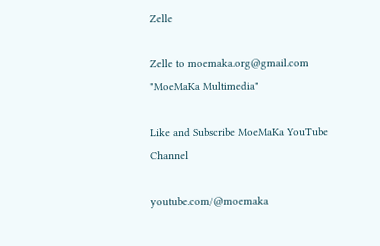Zelle

Zelle to moemaka.org@gmail.com "MoeMaKa Multimedia"

Like and Subscribe MoeMaKa YouTube Channel

youtube.com/@moemaka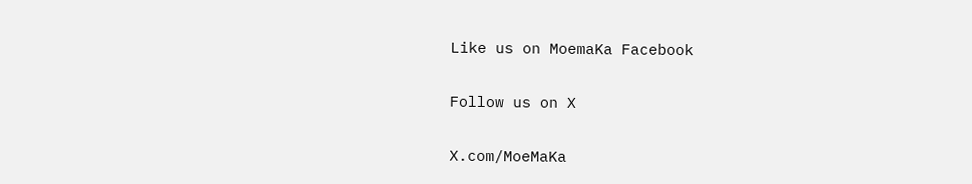Like us on MoemaKa Facebook

Follow us on X

X.com/MoeMaKa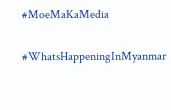#MoeMaKaMedia

#WhatsHappeningInMyanmar